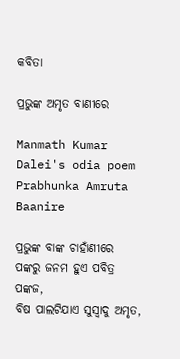କବିତା

ପ୍ରଭୁଙ୍କ ଅମୃତ ବାଣୀରେ

Manmath Kumar Dalei's odia poem Prabhunka Amruta Baanire

ପ୍ରଭୁଙ୍କ ବାଙ୍କ ଚାହାଁଣୀରେ
ପଙ୍କରୁ ଜନମ ହୁଏ ପବିତ୍ର ପଙ୍କଜ,
ବିଷ ପାଲଟିଯାଏ ସୁସ୍ୱାଦୁ ଅମୃତ,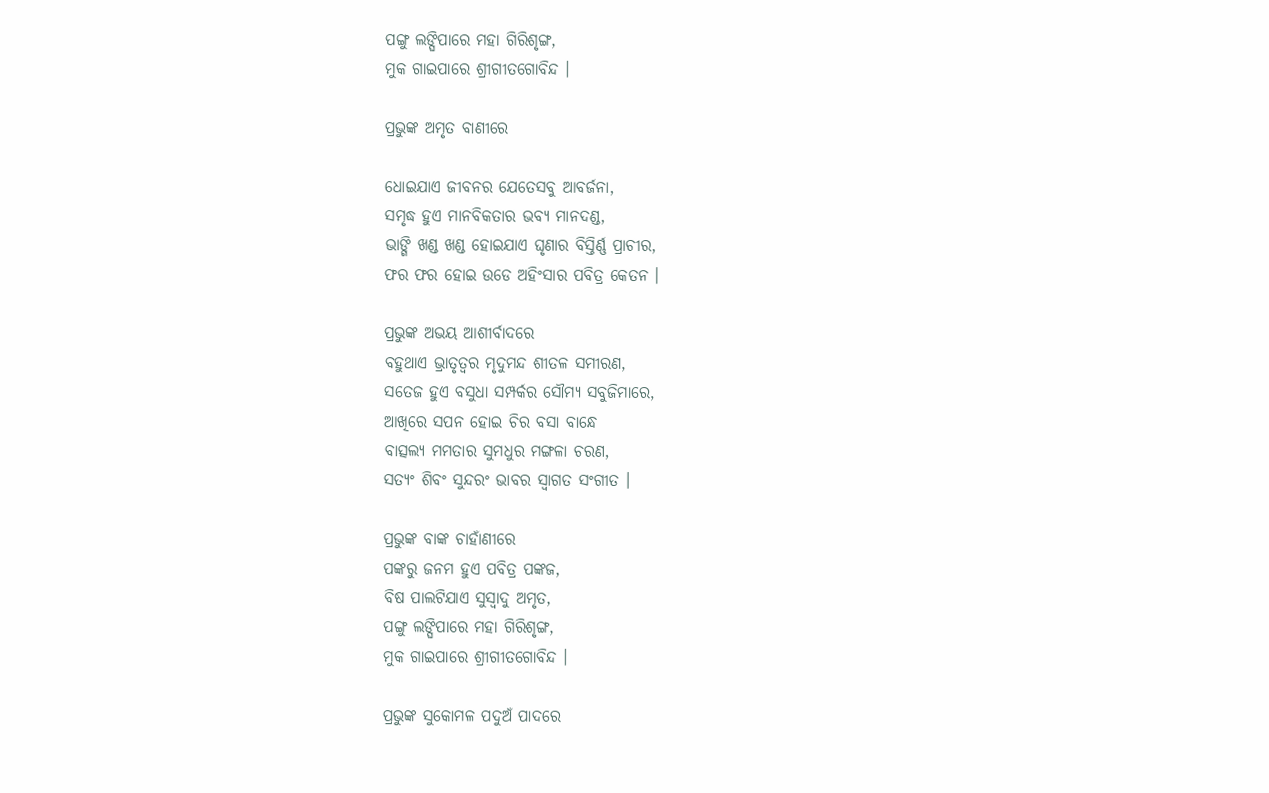ପଙ୍ଗୁ ଲଙ୍ଘିପାରେ ମହା ଗିରିଶୃଙ୍ଗ,
ମୁକ ଗାଇପାରେ ଶ୍ରୀଗୀତଗୋବିନ୍ଦ ।

ପ୍ରଭୁଙ୍କ ଅମୃତ ବାଣୀରେ

ଧୋଇଯାଏ ଜୀବନର ଯେତେସବୁ ଆବର୍ଜନା,
ସମୃଦ୍ଧ ହୁଏ ମାନବିକତାର ଭବ୍ୟ ମାନଦଣ୍ଡ,
ଭାଙ୍ଗି ଖଣ୍ଡ ଖଣ୍ଡ ହୋଇଯାଏ ଘୃଣାର ବିସ୍ତିର୍ଣ୍ଣ ପ୍ରାଚୀର,
ଫର ଫର ହୋଇ ଉଡେ ଅହିଂସାର ପବିତ୍ର କେତନ ।

ପ୍ରଭୁଙ୍କ ଅଭୟ ଆଶୀର୍ବାଦରେ
ବହୁଥାଏ ଭ୍ରାତୃତ୍ବର ମୃଦୁମନ୍ଦ ଶୀତଳ ସମୀରଣ,
ସତେଜ ହୁଏ ବସୁଧା ସମ୍ପର୍କର ସୌମ୍ୟ ସବୁଜିମାରେ,
ଆଖିରେ ସପନ ହୋଇ ଚିର ବସା ବାନ୍ଧେ
ବାତ୍ସଲ୍ୟ ମମତାର ସୁମଧୁର ମଙ୍ଗଳା ଚରଣ,
ସତ୍ୟଂ ଶିବଂ ସୁନ୍ଦରଂ ଭାବର ସ୍ୱାଗତ ସଂଗୀତ ।

ପ୍ରଭୁଙ୍କ ବାଙ୍କ ଚାହାଁଣୀରେ
ପଙ୍କରୁ ଜନମ ହୁଏ ପବିତ୍ର ପଙ୍କଜ,
ବିଷ ପାଲଟିଯାଏ ସୁସ୍ୱାଦୁ ଅମୃତ,
ପଙ୍ଗୁ ଲଙ୍ଘିପାରେ ମହା ଗିରିଶୃଙ୍ଗ,
ମୁକ ଗାଇପାରେ ଶ୍ରୀଗୀତଗୋବିନ୍ଦ ।

ପ୍ରଭୁଙ୍କ ସୁକୋମଳ ପଦୁଅଁ ପାଦରେ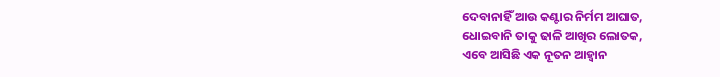ଦେବାନାହିଁ ଆଉ କଣ୍ଟାର ନିର୍ମମ ଆଘାତ,
ଧୋଇବାନି ତାକୁ ଢାଳି ଆଖିର ଲୋତକ,
ଏବେ ଆସିଛି ଏକ ନୂତନ ଆହ୍ୱାନ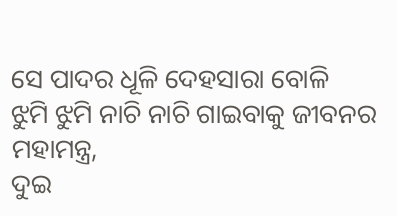ସେ ପାଦର ଧୂଳି ଦେହସାରା ବୋଳି
ଝୁମି ଝୁମି ନାଚି ନାଚି ଗାଇବାକୁ ଜୀବନର ମହାମନ୍ତ୍ର,
ଦୁଇ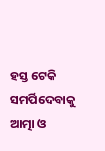ହସ୍ତ ଟେକି ସମର୍ପିଦେବାକୁ ଆତ୍ମା ଓ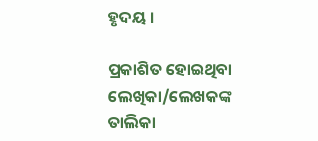ହୃଦୟ ।

ପ୍ରକାଶିତ ହୋଇଥିବା ଲେଖିକା/ଲେଖକଙ୍କ ତାଲିକା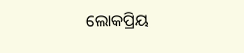ଲୋକପ୍ରିୟ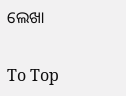ଲେଖା

To Top